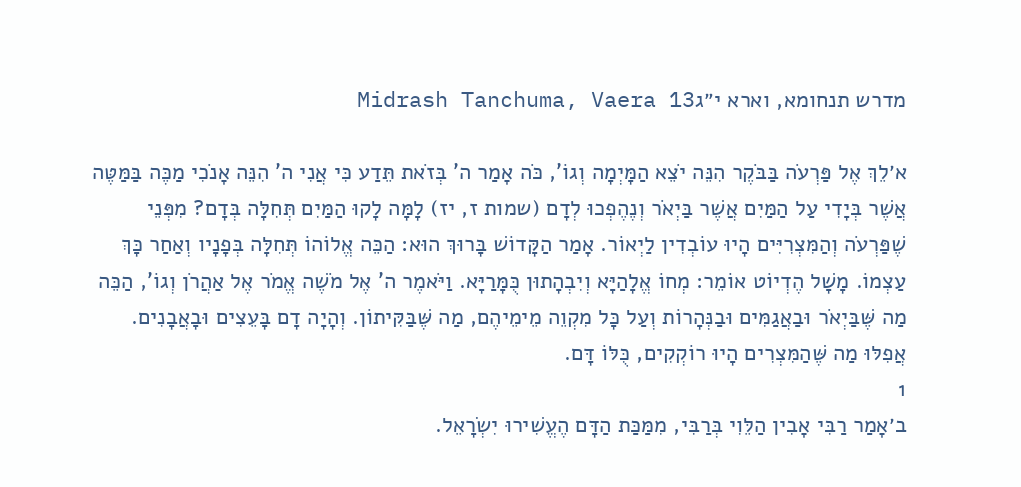מדרש תנחומא, וארא י״גMidrash Tanchuma, Vaera 13

א׳לֵךְ אֶל פַּרְעֹה בַּבֹּקֶר הִנֵּה יֹצֵא הַמָּיְמָה וְגוֹ', כֹּה אָמַר ה' בְּזֹאת תֵּדַע כִּי אֲנִי ה' הִנֵּה אָנֹכִי מַכֶּה בַּמַּטֶּה אֲשֶׁר בְּיָדִי עַל הַמַּיִם אֲשֶׁר בַּיְאֹר וְנֶהֶפְכוּ לְדָם (שמות ז, יז) לָמָּה לָקוּ הַמַּיִם תְּחִלָּה בְּדָם? מִפְּנֵי שֶׁפַּרְעֹה וְהַמִּצְרִיִּים הָיוּ עוֹבְדִין לַיְאוֹר. אָמַר הַקָּדוֹשׁ בָּרוּךְ הוּא: הַכֵּה אֱלוֹהוֹ תְּחִלָּה בְּפָנָיו וְאַחַר כָּךְ עַצְמוֹ. מָשָׁל הֶדְיוֹט אוֹמֵר: מְחוֹ אֱלָהַיָּא וְיִבְהָתוּן כֻּמָּרַיָּא. וַיֹּאמֶר ה' אֶל מֹשֶׁה אֱמֹר אֶל אַהֲרֹן וְגוֹ', הַכֵּה מַה שֶּׁבַּיְאֹר וּבַאֲגַמִּים וּבַנְּהָרוֹת וְעַל כָּל מִקְוֵה מֵימֵיהֶם, מַה שֶּׁבַּקִּיתוֹן. וְהָיָה דָם בָּעֵצִים וּבָאֲבָנִים. אֲפִלּוּ מַה שֶּׁהַמִּצְרִים הָיוּ רוֹקְקִים, כֻּלּוֹ דָּם.
1
ב׳אָמַר רַבִּי אָבִין הַלֵּוִי בְּרַבִּי, מִמַּכַּת הַדָּם הֶעֱשִׁירוּ יִשְׂרָאֵל.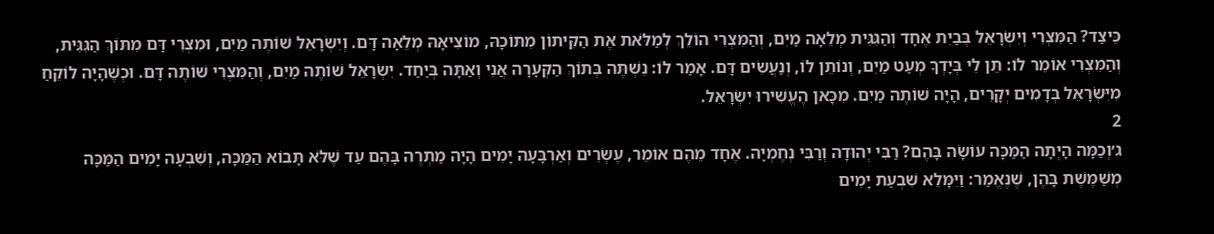כֵּיצַד? הַמִּצְרִי וְיִשְׂרָאֵל בְּבַיִת אֶחָד וְהַגִּגִּית מְלֵאָה מַיִם, וְהַמִּצְרִי הוֹלֵךְ לְמַלֹּאת אֶת הַקִּיתוֹן מִתּוֹכָהּ, מוֹצִיאָהּ מְלֵאָה דָּם. וְיִשְׂרָאֵל שׁוֹתֶה מַיִם, וּמִצְרִי דָּם מִתּוֹךְ הַגִּגִּית, וְהַמִּצְרִי אוֹמֵר לוֹ: תֵּן לִי בְּיָדְךָ מְעַט מַיִם, וְנוֹתֵן לוֹ, וְנַעֲשִׂים דָּם. אָמַר לוֹ: נִשְׁתֶּה בְּתוֹךְ הַקְּעָרָה אֲנִי וְאַתָּה בְּיַחַד. יִשְׂרָאֵל שׁוֹתֶה מַיִם, וְהַמִּצְרִי שׁוֹתֶה דָּם. וּכְשֶׁהָיָה לוֹקֵחַ מִיִּשְׂרָאֵל בְּדָמִים יְקָרִים, הָיָה שׁוֹתֶה מַיִם. מִכָּאן הֶעֱשִׁירוּ יִשְׂרָאֵל.
2
ג׳וְכַמָּה הָיְתָה הַמַּכָּה עוֹשָׂה בָּהֶם? רַבִּי יְהוּדָה וְרַבִּי נְחֶמְיָה. אֶחָד מֵהֶם אוֹמֵר, עֶשְׂרִים וְאַרְבָּעָה יָמִים הָיָה מַתְרֶה בָּהֶם עַד שֶׁלֹּא תָּבוֹא הַמַּכָּה, וְשִׁבְעָה יָמִים הַמַּכָּה מְשַׁמֶּשֶׁת בָּהֶן, שֶׁנֶּאֱמַר: וַיִּמָּלֵא שִׁבְעַת יָמִים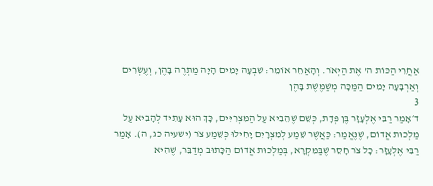אַחֲרֵי הַכּוֹת ה' אֶת הַיְאֹר. וְהָאַחֵר אוֹמֵר: שִׁבְעָה יָמִים הָיָה מַתְרֶה בָּהֶן, וְעֶשְׂרִים וְאַרְבָּעָה יָמִים הַמַּכָּה מְשַׁמֶּשֶׁת בָּהֶן
3
ד׳אָמַר רַבִּי אֶלְעָזָר בֶּן פְּדָת, כְּשֵׁם שֶׁהֵבִיא עַל הַמִּצְרִיִּים, כָּךְ הוּא עָתִיד לְהָבִיא עַל מַלְכוּת אֱדוֹם, שֶׁנֶּאֱמַר: כַּאֲשֶׁר שֵׁמַע לְמִצְרָיִם יָחִילוּ כְּשֵׁמַע צֹר (ישעיה כג, ה). אָמַר רַבִּי אֶלְעָזָר: כָל צֹר חָסֵר שֶׁבַּמִּקְרָא, בְּמַלְכוּת אֱדוֹם הַכָּתוּב מְדַבֵּר, שֶׁהִיא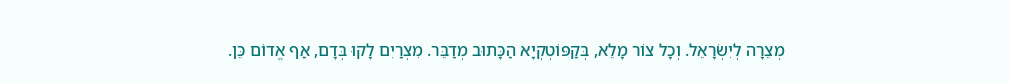מְצֵרָה לְיִשְׂרָאֵל. וְכָל צוֹר מָלֵא, בְּקַפּוֹטְקְיָא הַכָּתוּב מְדַבֵּר. מִצְרַיִם לָקוּ בְּדָם, אַף אֱדוֹם כֵּן.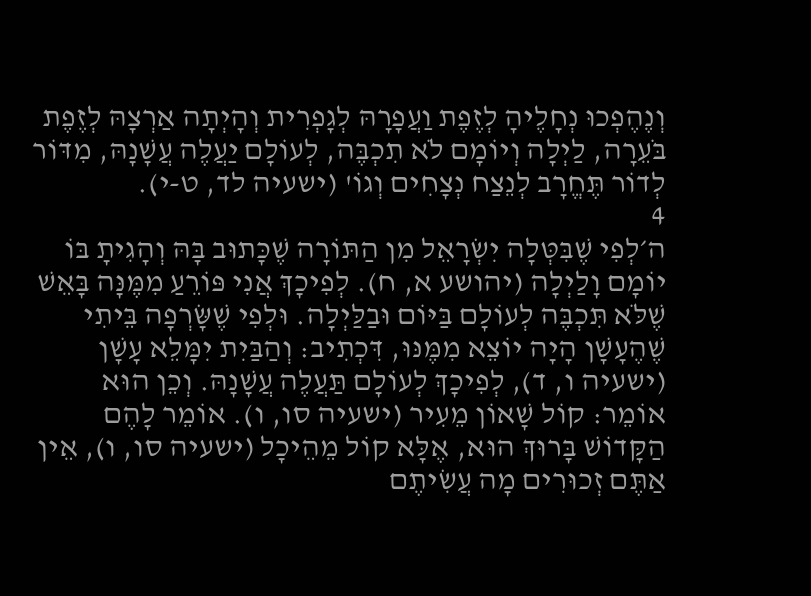וְנֶהֶפְכוּ נְחָלֶיהָ לְזֶפֶת וַעֲפָרָהּ לְגָפְרִית וְהָיְתָה אַרְצָהּ לְזֶפֶת בֹּעֵרָה, לַיְלָה וְיוֹמָם לֹא תִכְבֶּה, לְעוֹלָם יַעֲלֶה עֲשָׁנָהּ, מִדּוֹר לְדוֹר תֶּחֱרָב לְנֵצַח נְצָחִים וְגוֹ' (ישעיה לד, ט-י).
4
ה׳לְפִי שֶׁבִּטְּלָה יִשְׂרָאֵל מִן הַתּוֹרָה שֶׁכָּתוּב בָּהּ וְהָגִיתָ בּוֹ יוֹמָם וָלַיְלָה (יהושע א, ח). לְפִיכָךְ אֲנִי פּוֹרֵעַ מִמֶּנָּה בָּאֵשׁ שֶׁלֹּא תִּכְבֶּה לְעוֹלָם בַּיּוֹם וּבַלַּיְלָה. וּלְפִי שֶׁשָּׂרְפָה בֵּיתִי שֶׁהֶעָשָׁן הָיָה יוֹצֵא מִמֶּנּוּ, דִּכְתִיב: וְהַבַּיִת יִמָּלֵא עָשָׁן (ישעיה ו, ד), לְפִיכָךְ לְעוֹלָם תַּעֲלֶה עֲשָׁנָהּ. וְכֵן הוּא אוֹמֵר: קוֹל שָׁאוֹן מֵעִיר (ישעיה סו, ו). אוֹמֵר לָהֶם הַקָּדוֹשׁ בָּרוּךְ הוּא, אֶלָּא קוֹל מֵהֵיכָל (ישעיה סו, ו), אֵין אַתֶּם זְכוּרִים מָה עֲשִׂיתֶם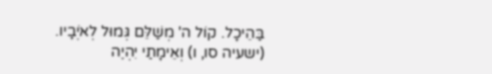בַּהֵיכָל. קוֹל ה' מְשַׁלֵּם גְּמוּל לְאֹיְבָיו. (ישעיה סו, ו) וְאֵימָתַי יִהְיֶה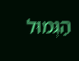הַגְּמוּל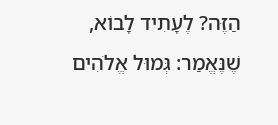הַזֶּה? לֶעָתִיד לָבוֹא, שֶׁנֶּאֱמַר: גְּמוּל אֱלֹהִים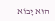הוּא יָבוֹא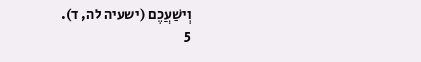וְישַׁעֲכֶם (ישעיה לה, ד).
5